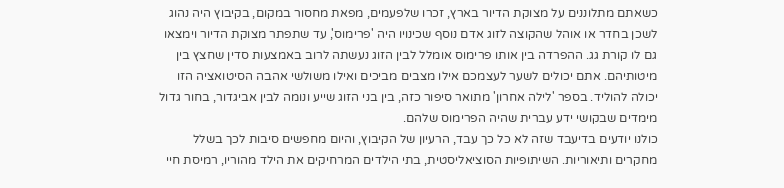כשאתם מתלוננים על מצוקת הדיור בארץ, זכרו שלפעמים, מפאת מחסור במקום, בקיבוץ היה נהוג לשכן בחדר או אוהל שהקוצה לזוג אדם נוסף שכינויו היה 'פרימוס', עד שתפתר מצוקת הדיור וימצאו גם לו קורת גג. ההפרדה בין אותו פרימוס אומלל לבין הזוג נעשתה לרוב באמצעות סדין שחצץ בין מיטותיהם. אתם יכולים לשער לעצמכם אילו מצבים מביכים ואילו משולשי אהבה הסיטואציה הזו יכולה להוליד. בספר 'לילה אחרון' מתואר סיפור כזה, בין בני הזוג שייע ונומה לבין אביגדור, בחור גדול מימדים שבקושי ידע עברית שהיה הפרימוס שלהם.
כולנו יודעים בדיעבד שזה לא כל כך עבד, הרעיון של הקיבוץ, והיום מחפשים סיבות לכך בשלל מחקרים ותיאוריות. השיתופיות הסוציאליסטית, בתי הילדים המרחיקים את הילד מהוריו, רמיסת חיי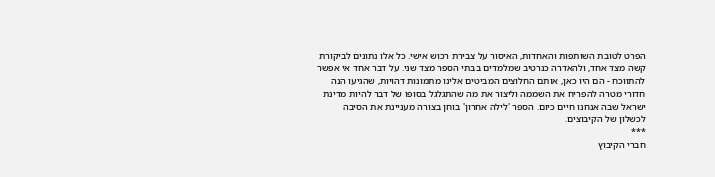הפרט לטובת השותפות והאחדות, האיסור על צבירת רכוש אישי. כל אלו נתונים לביקורת קשה מצד אחד, ולהאדרה כנרטיב שמלמדים בבתי הספר מצד שני. על דבר אחד אי אפשר להתווכח - הם היו כאן, אותם החלוצים המביטים אלינו מתמונות דהויות, שהגיעו הנה חדורי מטרה להפריח את השממה וליצור את מה שהתגלגל בסופו של דבר להיות מדינת ישראל שבה אנחנו חיים כיום. הספר 'לילה אחרון' בוחן בצורה מעניינת את הסיבה לכשלון של הקיבוצים.
***
חברי הקיבוץ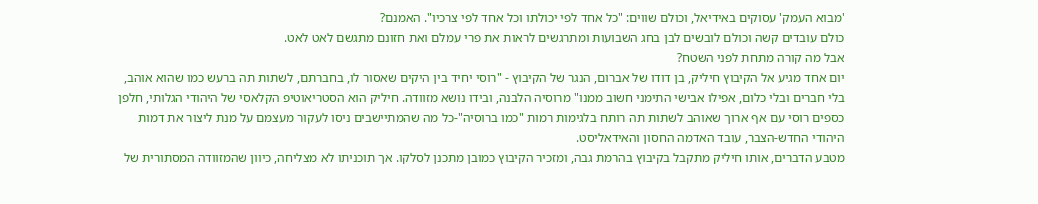'מבוא העמק' עסוקים באידיאל, וכולם שווים: "כל אחד לפי יכולתו וכל אחד לפי צרכיו". האמנם?
כולם עובדים קשה וכולם לובשים לבן בחג השבועות ומתרגשים לראות את פרי עמלם ואת חזונם מתגשם לאט לאט.
אבל מה קורה מתחת לפני השטח?
יום אחד מגיע אל הקיבוץ חיליק, בן דודו של אברום, הנגר של הקיבוץ - "רוסי יחיד בין היקים שאסור לו, בחברתם, לשתות תה ברעש כמו שהוא אוהב, בלי חברים ובלי כלום, אפילו אבישי התימני חשוב ממנו" מרוסיה הלבנה, ובידו נושא מזוודה. חיליק הוא הסטריאוטיפ הקלאסי של היהודי הגלותי, חלפן כספים רוסי עם אף ארוך שאוהב לשתות תה רותח בלגימות רמות "כמו ברוסיה"-כל מה שהמתיישבים ניסו לעקור מעצמם על מנת ליצור את דמות היהודי החדש-הצבר, עובד האדמה החסון והאידאליסט.
מטבע הדברים, אותו חיליק מתקבל בקיבוץ בהרמת גבה, ומזכיר הקיבוץ כמובן מתכנן לסלקו. אך תוכניתו לא מצליחה, כיוון שהמזוודה המסתורית של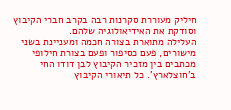חיליק מעוררת סקרנות רבה בקרב חברי הקיבוץ וסודקת את האידיאולוגיה שלהם.
העלילה מתוארת בצורה חכמה ומעניינת בשני מישורים, פעם כסיפור ופעם בצורת חילופי מכתבים בין מזכיר הקיבוץ לבן דודו החי ב'חוצלארץ'. כל תיאורי הקיבוץ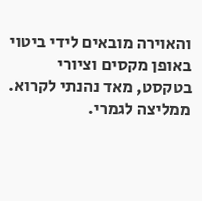והאוירה מובאים לידי ביטוי באופן מקסים וציורי בטקסט, מאד נהנתי לקרוא. ממליצה לגמרי.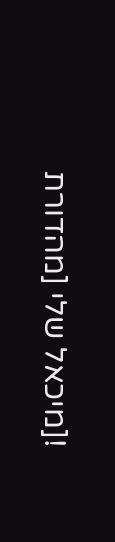![מיכאל שלי [מהדורת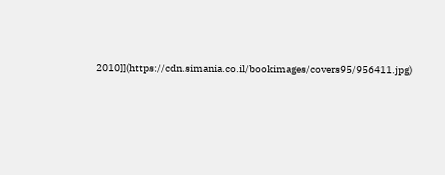2010]](https://cdn.simania.co.il/bookimages/covers95/956411.jpg)